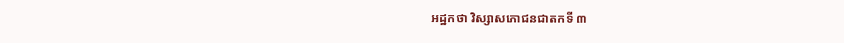អដ្ឋកថា វិស្សាសភោជនជាតកទី ៣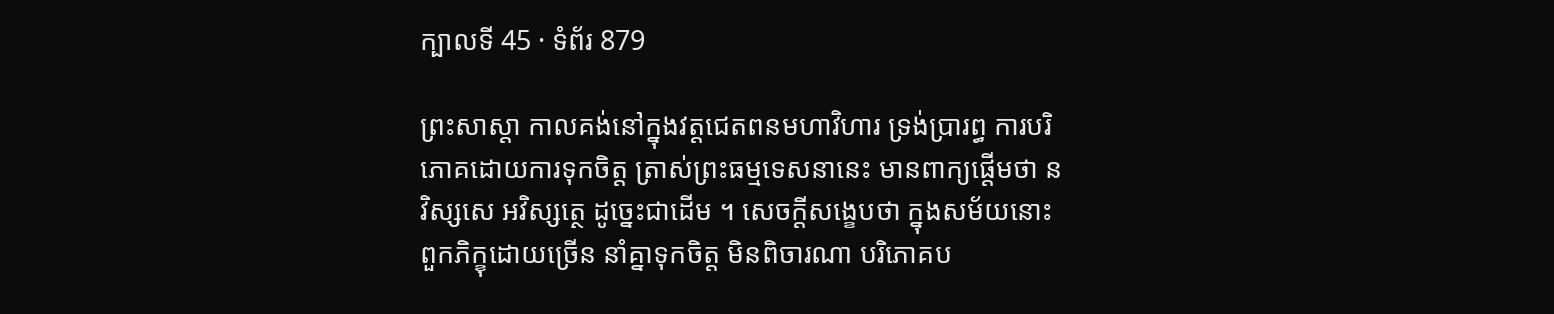ក្បាលទី 45 · ទំព័រ 879

ព្រះសាស្តា កាលគង់នៅក្នុងវត្តជេតពនមហាវិហារ ទ្រង់ប្រារព្ធ ការបរិភោគដោយការទុកចិត្ត ត្រាស់ព្រះធម្មទេសនានេះ មានពាក្យផ្តើមថា ន វិស្សសេ អវិស្សត្ថេ ដូច្នេះជាដើម ។ សេចក្តីសង្ខេបថា ក្នុងសម័យនោះ ពួកភិក្ខុដោយច្រើន នាំគ្នាទុកចិត្ត មិនពិចារណា បរិភោគប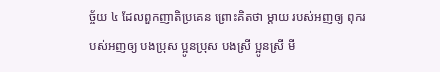ច្ច័យ ៤ ដែលពួកញាតិប្រគេន ព្រោះគិតថា ម្តាយ របស់អញឲ្យ ពុករបស់អញឲ្យ បងប្រុស ប្អូនប្រុស បងស្រី ប្អូនស្រី មី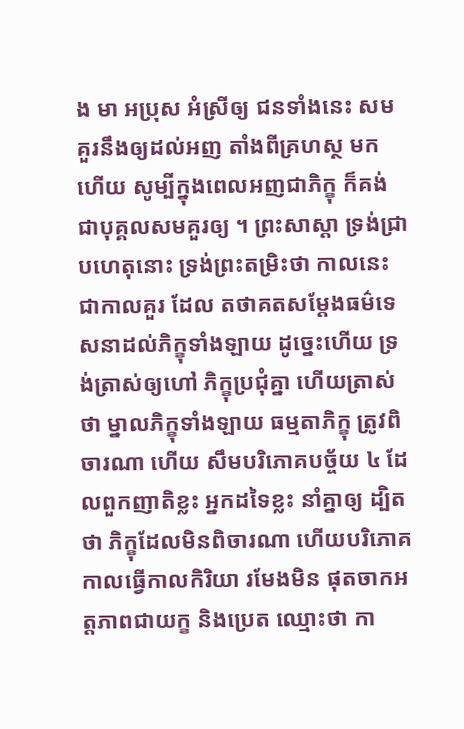ង មា អប្រុស អំស្រីឲ្យ ជនទាំងនេះ សមគួរនឹងឲ្យដល់អញ តាំងពីគ្រហស្ថ មកហើយ សូម្បីក្នុងពេលអញជាភិក្ខុ ក៏គង់ជាបុគ្គលសមគួរឲ្យ ។ ព្រះសាស្តា ទ្រង់ជ្រាបហេតុនោះ ទ្រង់ព្រះតម្រិះថា កាលនេះ ជាកាលគួរ ដែល តថាគតសម្តែងធម៌ទេសនាដល់ភិក្ខុទាំងឡាយ ដូច្នេះហើយ ទ្រង់ត្រាស់ឲ្យហៅ ភិក្ខុប្រជុំគ្នា ហើយត្រាស់ថា ម្នាលភិក្ខុទាំងឡាយ ធម្មតាភិក្ខុ ត្រូវពិចារណា ហើយ សឹមបរិភោគបច្ច័យ ៤ ដែលពួកញាតិខ្លះ អ្នកដទៃខ្លះ នាំគ្នាឲ្យ ដ្បិត ថា ភិក្ខុដែលមិនពិចារណា ហើយបរិភោគ កាលធ្វើកាលកិរិយា រមែងមិន ផុតចាកអត្តភាពជាយក្ខ និងប្រេត ឈ្មោះថា កា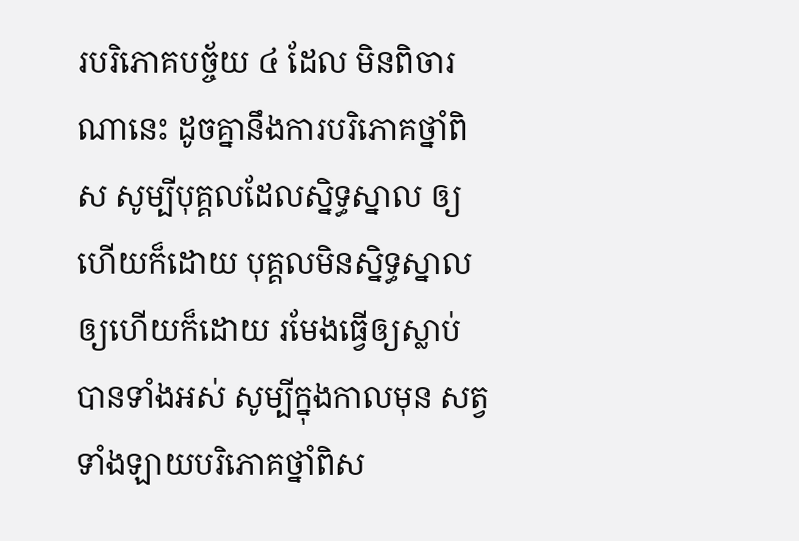របរិភោគបច្ច័យ ៤ ដែល មិនពិចារណានេះ ដូចគ្នានឹងការបរិភោគថ្នាំពិស សូម្បីបុគ្គលដែលស្និទ្ធស្នាល ឲ្យហើយក៏ដោយ បុគ្គលមិនស្និទ្ធស្នាលឲ្យហើយក៏ដោយ រមែងធ្វើឲ្យស្លាប់ បានទាំងអស់ សូម្បីក្នុងកាលមុន សត្វទាំងឡាយបរិភោគថ្នាំពិស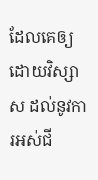ដែលគេឲ្យ ដោយវិស្សាស ដល់នូវការអស់ជី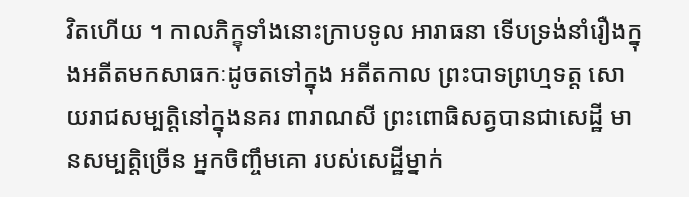វិតហើយ ។ កាលភិក្ខុទាំងនោះក្រាបទូល អារាធនា ទើបទ្រង់នាំរឿងក្នុងអតីតមកសាធកៈដូចតទៅក្នុង អតីតកាល ព្រះបាទព្រហ្មទត្ត សោយរាជសម្បត្តិនៅក្នុងនគរ ពារាណសី ព្រះពោធិសត្វបានជាសេដ្ឋី មានសម្បត្តិច្រើន អ្នកចិញ្ចឹមគោ របស់សេដ្ឋីម្នាក់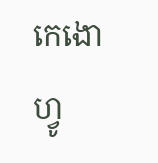កេងោហ្វូ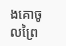ងគោចូលព្រៃ